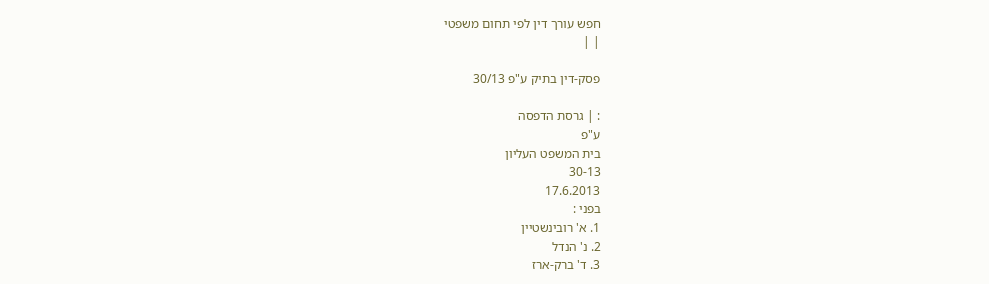חפש עורך דין לפי תחום משפטי
| |

פסק-דין בתיק ע"פ 30/13

: | גרסת הדפסה
ע"פ
בית המשפט העליון
30-13
17.6.2013
בפני :
1. א' רובינשטיין
2. נ' הנדל
3. ד' ברק-ארז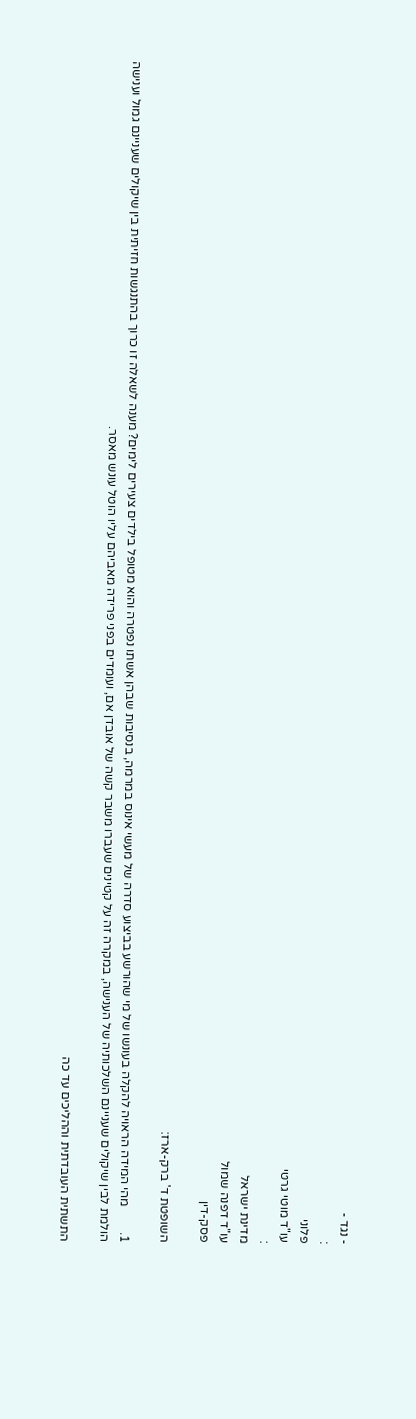- נגד -
:
פלוני
עו"ד מוטי גרטי
:
מדינת ישראל
עו"ד דפנה שמול
פסק-דין

השופטת ד' ברק-ארז:

1.        מהי המידה הראויה להקלה בעונשו של מי שהורשע בביצוע סדרה של מעשי אינוס במרמה, בנסיבות שבהן אשתו נפטרה והוא מטופל בילדים צעירים לימים? מענה לשאלה זו כרוך בהתנגשות חזיתית בין שיקולים שעניינם גמול וענישה הולמת לבין שיקולים שעניינם השלכותיה של הענישה, במקרה זה על קטינים שעברו משבר קשה של אובדן אם, ועומדים בפני פרידה מאביהם עליו הוטל עונש מאסר.

התשתית העובדתית וההליכים עד כה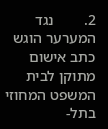2.        נגד המערער הוגש כתב אישום מתוקן לבית המשפט המחוזי בתל-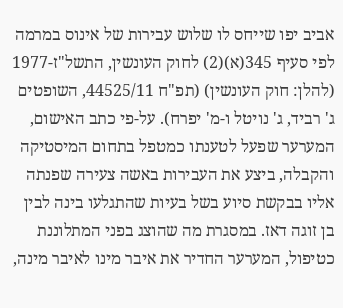אביב יפו שייחס לו שלוש עבירות של אינוס במרמה לפי סעיף 345(א)(2) לחוק העונשין, התשל"ז-1977 (להלן: חוק העונשין) (תפ"ח 44525/11, השופטים ג' רביד, ג' נויטל ו-מ' יפרח). על-פי כתב האישום, המערער שפעל לטענתו כמטפל בתחום המיסטיקה והקבלה, ביצע את העבירות באשה צעירה שפנתה אליו בבקשת סיוע בשל בעיות שהתגלעו בינה לבין בן זוגה דאז. במסגרת מה שהוצג בפני המתלוננת כטיפול, המערער החדיר את איבר מינו לאיבר מינה,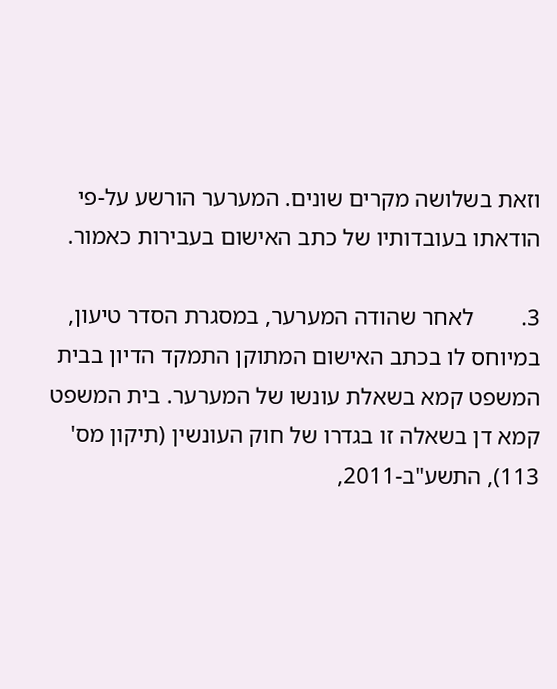וזאת בשלושה מקרים שונים. המערער הורשע על-פי הודאתו בעובדותיו של כתב האישום בעבירות כאמור.

3.        לאחר שהודה המערער, במסגרת הסדר טיעון, במיוחס לו בכתב האישום המתוקן התמקד הדיון בבית המשפט קמא בשאלת עונשו של המערער. בית המשפט קמא דן בשאלה זו בגדרו של חוק העונשין (תיקון מס' 113), התשע"ב-2011,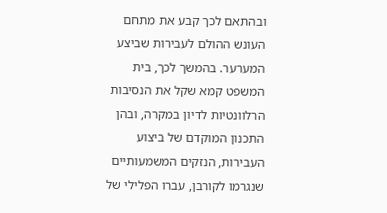ובהתאם לכך קבע את מתחם העונש ההולם לעבירות שביצע המערער. בהמשך לכך, בית המשפט קמא שקל את הנסיבות הרלוונטיות לדיון במקרה, ובהן התכנון המוקדם של ביצוע העבירות, הנזקים המשמעותיים שנגרמו לקורבן, עברו הפלילי של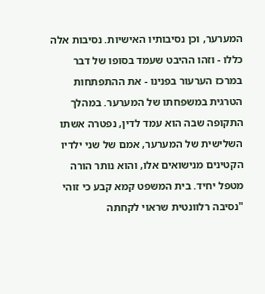המערער, וכן נסיבותיו האישיות. נסיבות אלה כללו - וזהו ההיבט שעמד בסופו של דבר במרכז הערעור בפנינו - את ההתפתחות הטרגית במשפחתו של המערער. במהלך התקופה שבה הוא עמד לדין, נפטרה אשתו השלישית של המערער, אמם של שני ילדיו הקטינים מנישואים אלו, והוא נותר הורה מטפל יחיד. בית המשפט קמא קבע כי זוהי "נסיבה רלוונטית שראוי לקחתה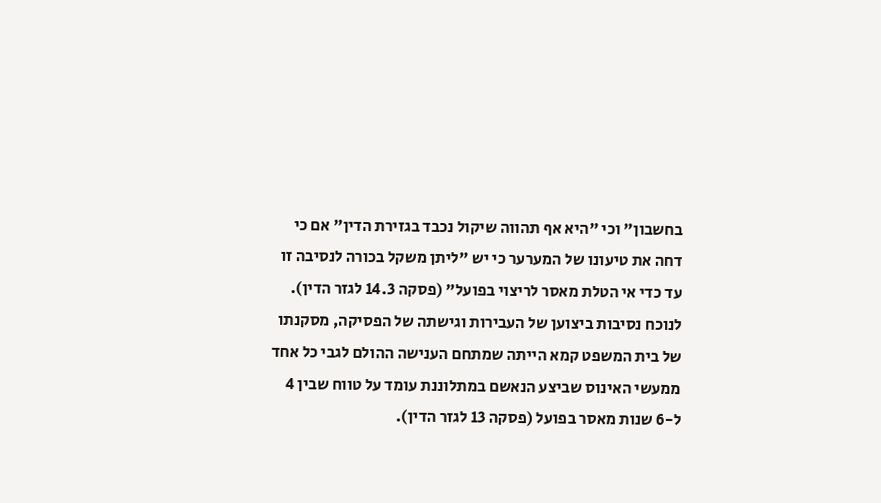בחשבון" וכי "היא אף תהווה שיקול נכבד בגזירת הדין" אם כי דחה את טיעונו של המערער כי יש "ליתן משקל בכורה לנסיבה זו עד כדי אי הטלת מאסר לריצוי בפועל" (פסקה 14.3 לגזר הדין). לנוכח נסיבות ביצוען של העבירות וגישתה של הפסיקה, מסקנתו של בית המשפט קמא הייתה שמתחם הענישה ההולם לגבי כל אחד ממעשי האינוס שביצע הנאשם במתלוננת עומד על טווח שבין 4 ל-6 שנות מאסר בפועל (פסקה 13 לגזר הדין).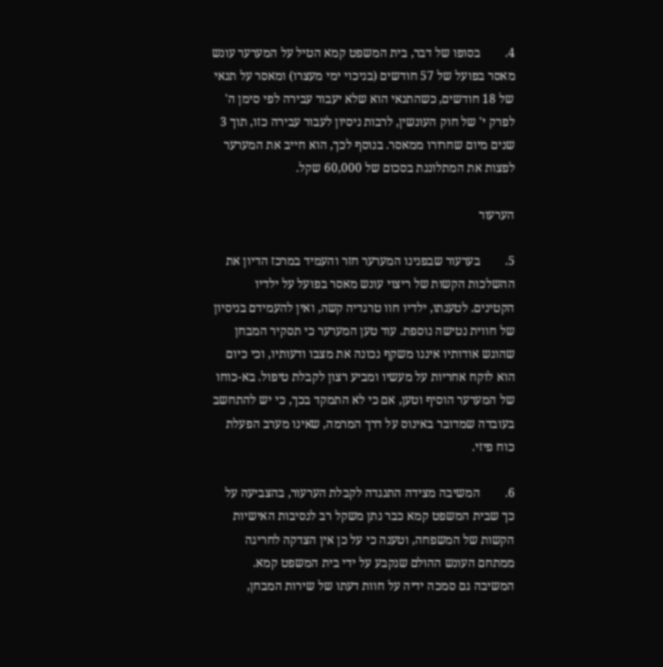4.        בסופו של דבר, בית המשפט קמא הטיל על המערער עונש מאסר בפועל של 57 חודשים (בניכוי ימי מעצרו) ומאסר על תנאי של 18 חודשים, כשהתנאי הוא שלא יעבור עבירה לפי סימן ה' לפרק י' של חוק העונשין, לרבות ניסיון לעבור עבירה כזו, תוך 3 שנים מיום שחרורו ממאסר. בנוסף לכך, הוא חייב את המערער לפצות את המתלוננת בסכום של 60,000 שקל.

הערעור

5.        בערעור שבפנינו המערער חזר והעמיד במרכז הדיון את ההשלכות הקשות של ריצוי עונש מאסר בפועל על ילדיו הקטינים. לטענתו, ילדיו חוו טרגדיה קשה, ואין להעמידם בניסיון של חווית נטישה נוספת. עוד טען המערער כי תסקיר המבחן שהוגש אודותיו איננו משקף נכונה את מצבו ודעותיו, וכי כיום הוא לוקח אחריות על מעשיו ומביע רצון לקבלת טיפול. בא-כוחו של המערער הוסיף וטען, אם כי לא התמקד בכך, כי יש להתחשב בעובדה שמדובר באינוס על דרך המרמה, שאינו מערב הפעלת כוח פיזי.

6.        המשיבה מצידה התנגדה לקבלת הערעור, בהצביעה על כך שבית המשפט קמא כבר נתן משקל רב לנסיבות האישיות הקשות של המשפחה, וטענה כי על כן אין הצדקה לחריגה ממתחם העונש ההולם שנקבע על ידי בית המשפט קמא. המשיבה גם סמכה ידיה על חוות דעתו של שירות המבחן,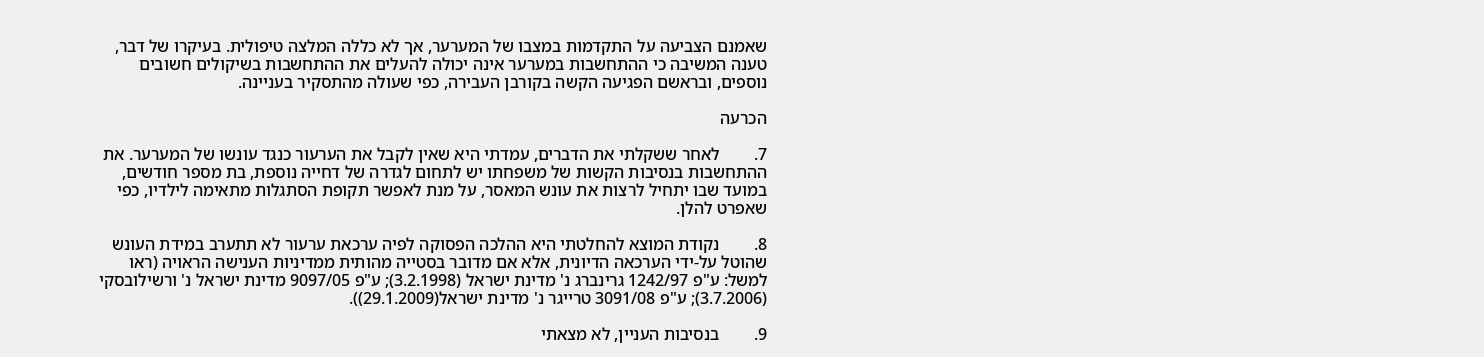שאמנם הצביעה על התקדמות במצבו של המערער, אך לא כללה המלצה טיפולית. בעיקרו של דבר, טענה המשיבה כי ההתחשבות במערער אינה יכולה להעלים את ההתחשבות בשיקולים חשובים נוספים, ובראשם הפגיעה הקשה בקורבן העבירה, כפי שעולה מהתסקיר בעניינה.

הכרעה

7.        לאחר ששקלתי את הדברים, עמדתי היא שאין לקבל את הערעור כנגד עונשו של המערער. את ההתחשבות בנסיבות הקשות של משפחתו יש לתחום לגדרה של דחייה נוספת, בת מספר חודשים, במועד שבו יתחיל לרצות את עונש המאסר, על מנת לאפשר תקופת הסתגלות מתאימה לילדיו, כפי שאפרט להלן.

8.        נקודת המוצא להחלטתי היא ההלכה הפסוקה לפיה ערכאת ערעור לא תתערב במידת העונש שהוטל על-ידי הערכאה הדיונית, אלא אם מדובר בסטייה מהותית ממדיניות הענישה הראויה (ראו למשל: ע"פ 1242/97 גרינברג נ' מדינת ישראל (3.2.1998); ע"פ 9097/05 מדינת ישראל נ' ורשילובסקי (3.7.2006); ע"פ 3091/08 טרייגר נ' מדינת ישראל(29.1.2009)).

9.        בנסיבות העניין, לא מצאתי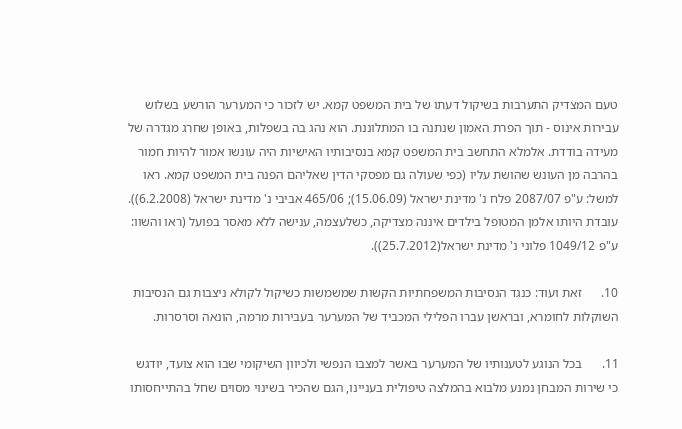טעם המצדיק התערבות בשיקול דעתו של בית המשפט קמא. יש לזכור כי המערער הורשע בשלוש עבירות אינוס - תוך הפרת האמון שנתנה בו המתלוננת. הוא נהג בה בשפלות, באופן שחרג מגדרה של מעידה בודדת. אלמלא התחשב בית המשפט קמא בנסיבותיו האישיות היה עונשו אמור להיות חמור בהרבה מן העונש שהושת עליו (כפי שעולה גם מפסקי הדין שאליהם הפנה בית המשפט קמא. ראו למשל: ע"פ 2087/07 פלח נ' מדינת ישראל (15.06.09); 465/06 אביבי נ' מדינת ישראל (6.2.2008)). עובדת היותו אלמן המטופל בילדים איננה מצדיקה, כשלעצמה, ענישה ללא מאסר בפועל (ראו והשוו: ע"פ 1049/12 פלוני נ' מדינת ישראל(25.7.2012)).

10.      זאת ועוד: כנגד הנסיבות המשפחתיות הקשות שמשמשות כשיקול לקולא ניצבות גם הנסיבות השוקלות לחומרא, ובראשן עברו הפלילי המכביד של המערער בעבירות מרמה, הונאה וסרסרות.

11.      בכל הנוגע לטענותיו של המערער באשר למצבו הנפשי ולכיוון השיקומי שבו הוא צועד, יודגש כי שירות המבחן נמנע מלבוא בהמלצה טיפולית בעניינו, הגם שהכיר בשינוי מסוים שחל בהתייחסותו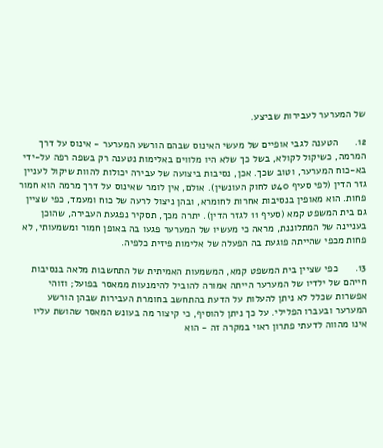של המערער לעבירות שביצע.

12.      הטענה לגבי אופיים של מעשי האינוס שבהם הורשע המערער - אינוס על דרך המרמה, כשיקול לקולא, בשל כך שלא היו מלווים באלימות נטענה רק בשפה רפה על-ידי בא-כוח המערער, וטוב שכך. אכן, נסיבות ביצועה של עבירה יכולות להוות שיקול לעניין גזר הדין (לפי סעיף 40ט לחוק העונשין). אולם, אין לומר שאינוס על דרך מרמה הוא חמור פחות. הוא מאופין בנסיבות אחרות לחומרא, ובהן ניצול לרעה של כוח ומעמד, כפי שציין גם בית המשפט קמא (סעיף 11 לגזר הדין). יתרה מכך, תסקיר נפגעת העבירה, שהוכן בעניינה של המתלוננת, מראה כי מעשיו של המערער פגעו בה באופן חמור ומשמעותי, לא פחות מכפי שהייתה פוגעת בה הפעלה של אלימות פיזית כלפיה.

13.      כפי שציין בית המשפט קמא, המשמעות האמיתית של התחשבות מלאה בנסיבות חייהם של ילדיו של המערער הייתה אמורה להוביל להימנעות ממאסר בפועל; וזוהי אפשרות שכלל לא ניתן להעלות על הדעת בהתחשב בחומרת העבירות שבהן הורשע המערער ובעברו הפלילי. על כך ניתן להוסיף, כי קיצור מה בעונש המאסר שהושת עליו אינו מהווה לדעתי פתרון ראוי במקרה זה - הוא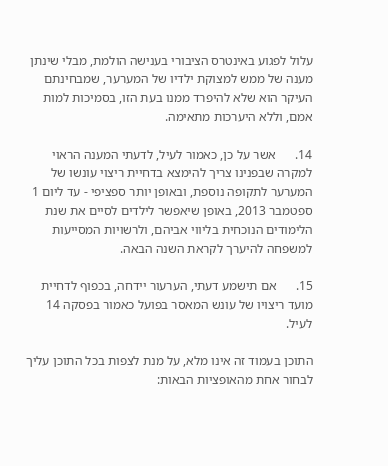עלול לפגוע באינטרס הציבורי בענישה הולמת, מבלי שינתן מענה של ממש למצוקת ילדיו של המערער, שמבחינתם העיקר הוא שלא להיפרד ממנו בעת הזו, בסמיכות למות אמם, וללא היערכות מתאימה.

14.      אשר על כן, כאמור לעיל, לדעתי המענה הראוי למקרה שבפנינו צריך להימצא בדחיית ריצוי עונשו של המערער לתקופה נוספת, ובאופן יותר ספציפי - עד ליום 1 ספטמבר 2013, באופן שיאפשר לילדים לסיים את שנת הלימודים הנוכחית בליווי אביהם, ולרשויות המסייעות למשפחה להיערך לקראת השנה הבאה.

15.      אם תישמע דעתי, הערעור יידחה, בכפוף לדחיית מועד ריצויו של עונש המאסר בפועל כאמור בפסקה 14 לעיל.

התוכן בעמוד זה אינו מלא, על מנת לצפות בכל התוכן עליך לבחור אחת מהאופציות הבאות: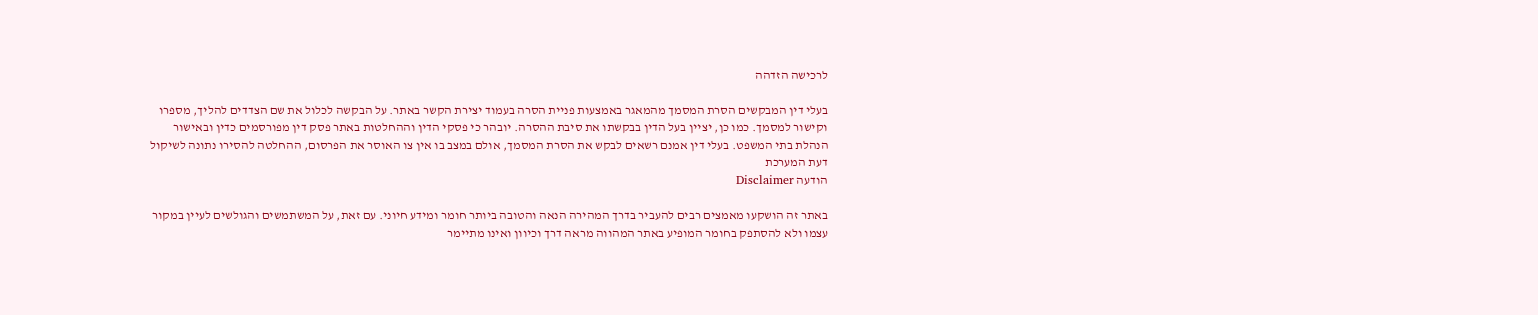לרכישה הזדהה

בעלי דין המבקשים הסרת המסמך מהמאגר באמצעות פניית הסרה בעמוד יצירת הקשר באתר. על הבקשה לכלול את שם הצדדים להליך, מספרו וקישור למסמך. כמו כן, יציין בעל הדין בבקשתו את סיבת ההסרה. יובהר כי פסקי הדין וההחלטות באתר פסק דין מפורסמים כדין ובאישור הנהלת בתי המשפט. בעלי דין אמנם רשאים לבקש את הסרת המסמך, אולם במצב בו אין צו האוסר את הפרסום, ההחלטה להסירו נתונה לשיקול דעת המערכת
הודעה Disclaimer

באתר זה הושקעו מאמצים רבים להעביר בדרך המהירה הנאה והטובה ביותר חומר ומידע חיוני. עם זאת, על המשתמשים והגולשים לעיין במקור עצמו ולא להסתפק בחומר המופיע באתר המהווה מראה דרך וכיוון ואינו מתיימר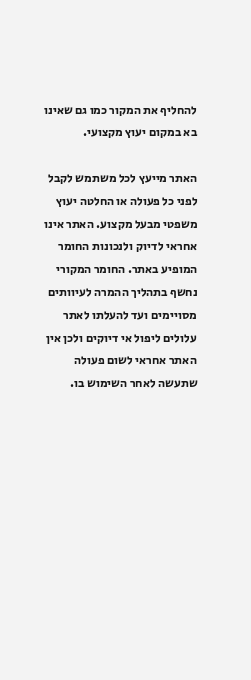להחליף את המקור כמו גם שאינו בא במקום יעוץ מקצועי.

האתר מייעץ לכל משתמש לקבל לפני כל פעולה או החלטה יעוץ משפטי מבעל מקצוע. האתר אינו אחראי לדיוק ולנכונות החומר המופיע באתר. החומר המקורי נחשף בתהליך ההמרה לעיוותים מסויימים ועד להעלתו לאתר עלולים ליפול אי דיוקים ולכן אין האתר אחראי לשום פעולה שתעשה לאחר השימוש בו.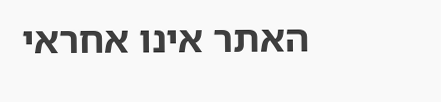האתר אינו אחראי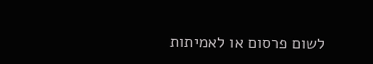לשום פרסום או לאמיתות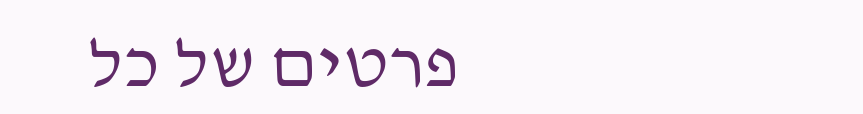פרטים של כל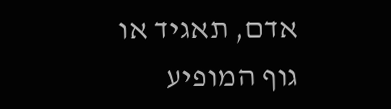אדם, תאגיד או גוף המופיע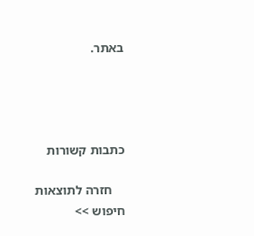באתר.




כתבות קשורות

    חזרה לתוצאות חיפוש >>